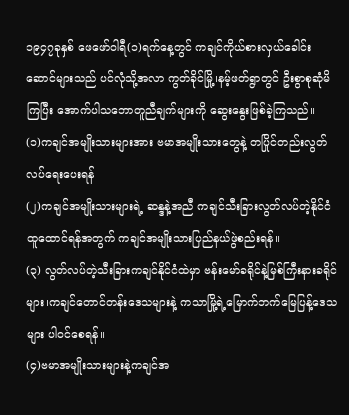၁၉၄၇ခုနှစ် ဖေဖော်ဝါရီ(၁)ရက်နေ့တွင် ကချင်ကိုယ်စားလှယ်ခေါင်းဆောင်များသည် ပင်လုံသို့အလာ ကွတ်ခိုင်မြို့၊နမ့်ဖတ်ရွာတွင် ဦးစွာစုဆုံမိကြပြီး အောက်ပါသဘောတူညီချက်များကို ဆွေးနွေးဖြစ်ခဲ့ကြသည်။
(၁)ကချင်အမျိုးသားများအား ဗမာအမျိုးသားတွေနဲ့ တပြိုင်တည်းလွတ်လပ်ရေးပေးရန်
(၂)ကချင်အမျိုးသားများရဲ့ ဆန္ဒနဲ့အညီ ကချင်သီးခြားလွတ်လပ်တဲ့နိုင်ငံထူထောင်ရန်အတွက် ကချင်အမျိုးသားပြည်နယ်ဖွဲစည်းရန်။
(၃) လွတ်လပ်တဲ့သီးခြားကချင်နိုင်ငံထဲမှာ ဗန်းမော်ခရိုင်နဲ့မြစ်ကြီးနားခရိုင်များ၊ကချင်တောင်တန်းဒေသများနဲ့ ကသာမြို့ရဲ့မြောက်ဘက်မြေပြန့်ဒေသများ ပါဝင်စေရန်။
(၄)ဗမာအမျိုးသားများနဲ့ကချင်အ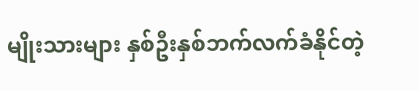မျိုးသားများ နှစ်ဦးနှစ်ဘက်လက်ခံနိုင်တဲ့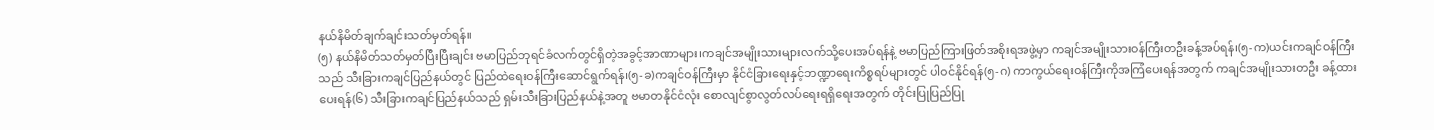နယ်နိမိတ်ချက်ချင်းသတ်မှတ်ရန်။
(၅) နယ်နိမိတ်သတ်မှတ်ပြီးပြီးချင်း ဗမာပြည်ဘုရင်ခံလက်တွင်ရှိတဲ့အခွင့်အာဏာများ၊ကချင်အမျိုးသားများလက်သို့ပေးအပ်ရန်နဲ့ ဗမာပြည်ကြားဖြတ်အစိုးရအဖွဲ့မှာ ကချင်အမျိုးသားဝန်ကြီးတဦးခန့်အပ်ရန်၊(၅-က)ယင်းကချင်ဝန်ကြီးသည် သီးခြားကချင်ပြည်နယ်တွင် ပြည်ထဲရေးဝန်ကြီးဆောင်ရွက်ရန်၊(၅-ခ)ကချင်ဝန်ကြီးမှာ နိုင်ငံခြားရေးနှင့်ဘဏ္ဍာရေးကိစ္စရပ်များတွင် ပါဝင်နိုင်ရန်(၅-ဂ) ကာကွယ်ရေးဝန်ကြီးကိုအကြံပေးရန်အတွက် ကချင်အမျိုးသားတဦး ခန့်ထားပေးရန်(၆) သီးခြားကချင်ပြည်နယ်သည် ရှမ်းသီးခြားပြည်နယ်နဲ့အတူ ဗမာတနိုင်ငံလုံး စောလျင်စွာလွတ်လပ်ရေးရရှိရေးအတွက် တိုင်းပြုပြည်ပြု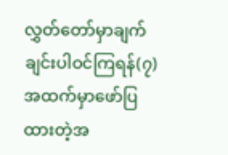လွှတ်တော်မှာချက်ချင်းပါဝင်ကြရန်(၇) အထက်မှာဖော်ပြထားတဲ့အ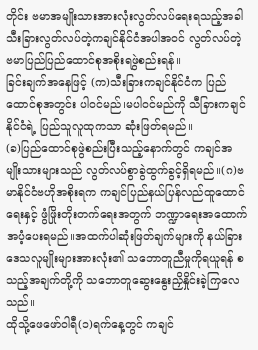တိုင်း ဗမာအမျိုးသားအားလုံးလွတ်လပ်ရေးရသည့်အခါ သီးခြားလွတ်လပ်တဲ့ကချင်နိုင်ငံအပါအဝင် လွတ်လပ်တဲ့ဗမာပြည်ပြည်ထောင်စုအစိုးရဖွဲစည်းရန်။
ခြင်းချက်အနေဖြင့် (က)သီးခြားကချင်နိုင်ငံက ပြည်ထောင်စုအတွင်း ပါဝင်မည်၊မပါဝင်မည်ကို သီခြားကချင်နိုင်ငံရဲ့ ပြည်သူလူထုကသာ ဆုံးဖြတ်ရမည်။
(ခ)ပြည်ထောင်စုဖွဲစည်းပြီးသည့်နောက်တွင် ကချင်အမျိုးသားများသည် လွတ်လပ်စွာခွဲထွက်ခွင့်ရှိရမည်။(ဂ)ဗမာနိုင်ငံဗဟိုအစိုးရက ကချင်ပြည်နယ်ပြန်လည်ထူထောင်ရေးနှင့် ဖွံဖြိုးတိုးတက်ရေးအတွက် ဘဏ္ဍာရေးအထောက်အပံ့ပေးရမည်။အထက်ပါဆုံးဖြတ်ချက်များကို နယ်ခြားဒေသလူမျိုးများအားလုံး၏ သဘောတူညီမှုကိုရယူရန် စသည့်အချက်တို့ကို သဘောတူဆွေးနွေးညှိနှိုင်းခဲ့ကြလေသည်။
ထိုသို့ဖေဖော်ဝါရီ(၁)ရက်နေ့တွင် ကချင်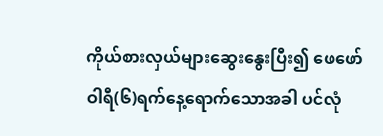ကိုယ်စားလှယ်များဆွေးနွေးပြီး၍ ဖေဖော်ဝါရီ(၆)ရက်နေ့ရောက်သောအခါ ပင်လုံ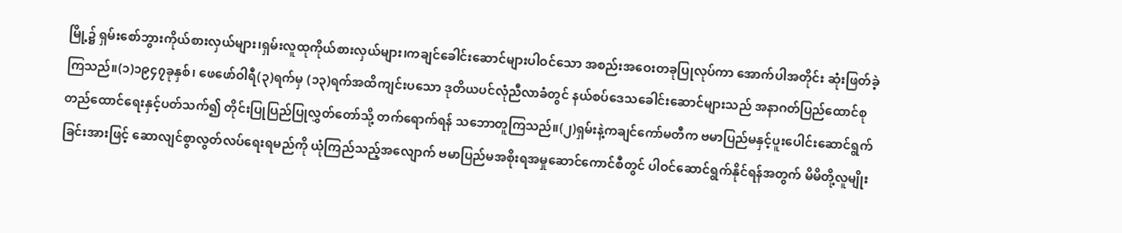မြို့၌ ရှမ်းစော်ဘွားကိုယ်စားလှယ်များ၊ရှမ်းလူထုကိုယ်စားလှယ်များ၊ကချင်ခေါင်းဆောင်များပါဝင်သော အစည်းအဝေးတခုပြုလုပ်ကာ အောက်ပါအတိုင်း ဆုံးဖြတ်ခဲ့ကြသည်။(၁)၁၉၄၇ခုနှစ်၊ ဖေဖော်ဝါရီ(၃)ရက်မှ (၁၃)ရက်အထိကျင်းပသော ဒုတိယပင်လုံညီလာခံတွင် နယ်စပ်ဒေသခေါင်းဆောင်များသည် အနာဂတ်ပြည်ထောင်စုတည်ထောင်ရေးနှင့်ပတ်သက်၍ တိုင်းပြုပြည်ပြုလွှတ်တော်သို့ တက်ရောက်ရန် သဘောတူကြသည်။(၂)ရှမ်းနဲ့ကချင်ကော်မတီက ဗမာပြည်မနှင့်ပူးပေါင်းဆောင်ရွက်ခြင်းအားဖြင့် ဆောလျင်စွာလွတ်လပ်ရေးရမည်ကို ယုံကြည်သည့်အလျောက် ဗမာပြည်မအစိုးရအမှုဆောင်ကောင်စီတွင် ပါဝင်ဆောင်ရွက်နိုင်ရန်အတွက် မိမိတို့လူမျိုး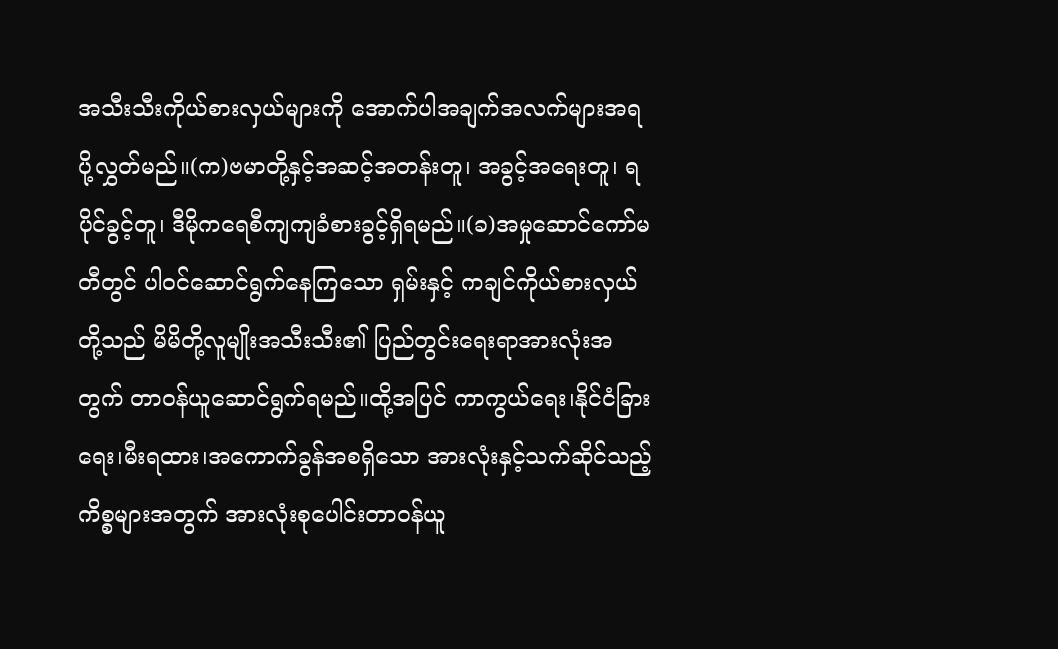အသီးသီးကိုယ်စားလှယ်များကို အောက်ပါအချက်အလက်များအရ ပို့လွှတ်မည်။(က)ဗမာတို့နှင့်အဆင့်အတန်းတူ၊ အခွင့်အရေးတူ၊ ရပိုင်ခွင့်တူ၊ ဒီမိုကရေစီကျကျခံစားခွင့်ရှိရမည်။(ခ)အမှုဆောင်ကော်မတီတွင် ပါဝင်ဆောင်ရွက်နေကြသော ရှမ်းနှင့် ကချင်ကိုယ်စားလှယ်တို့သည် မိမိတို့လူမျိုးအသီးသီး၏ ပြည်တွင်းရေးရာအားလုံးအတွက် တာဝန်ယူဆောင်ရွက်ရမည်။ထို့အပြင် ကာကွယ်ရေး၊နိုင်ငံခြားရေး၊မီးရထား၊အကောက်ခွန်အစရှိသော အားလုံးနှင့်သက်ဆိုင်သည့်ကိစ္စများအတွက် အားလုံးစုပေါင်းတာဝန်ယူ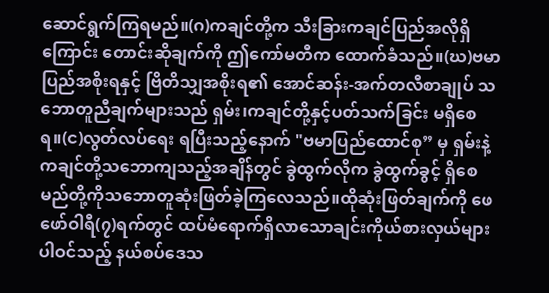ဆောင်ရွက်ကြရမည်။(ဂ)ကချင်တို့က သီးခြားကချင်ပြည်အလိုရှိကြောင်း တောင်းဆိုချက်ကို ဤကော်မတီက ထောက်ခံသည်။(ဃ)ဗမာပြည်အစိုးရနှင့် ဗြိတိသျှအစိုးရ၏ အောင်ဆန်း-အက်တလီစာချုပ် သဘောတူညီချက်များသည် ရှမ်း၊ကချင်တို့နှင့်ပတ်သက်ခြင်း မရှိစေရ။(င)လွတ်လပ်ရေး ရပြီးသည့်နောက် "ဗမာပြည်ထောင်စု” မှ ရှမ်းနဲ့ကချင်တို့သဘောကျသည့်အချိန်တွင် ခွဲထွက်လိုက ခွဲထွက်ခွင့် ရှိစေမည်တို့ကိုသဘောတူဆုံးဖြတ်ခဲ့ကြလေသည်။ထိုဆုံးဖြတ်ချက်ကို ဖေဖော်ဝါရီ(၇)ရက်တွင် ထပ်မံရောက်ရှိလာသောချင်းကိုယ်စားလှယ်များပါဝင်သည့် နယ်စပ်ဒေသ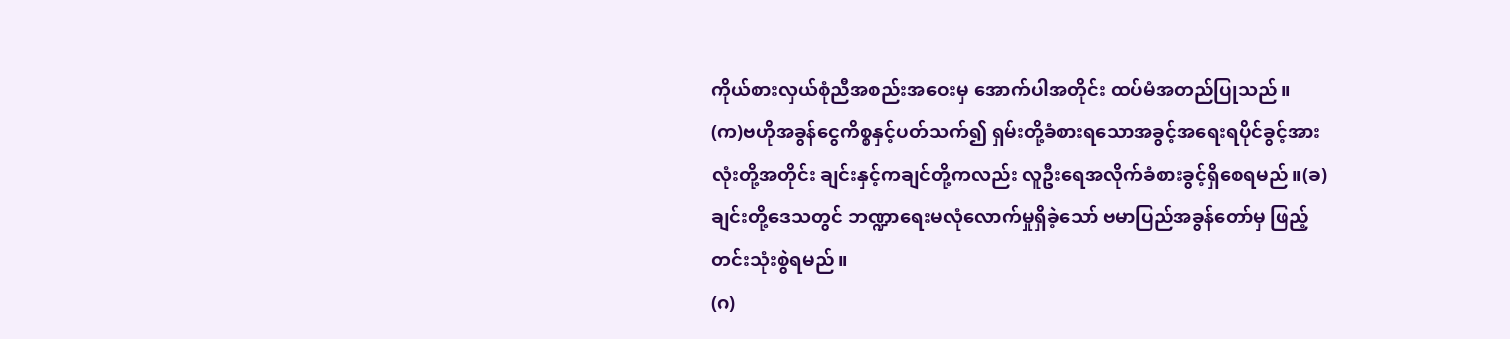ကိုယ်စားလှယ်စုံညီအစည်းအဝေးမှ အောက်ပါအတိုင်း ထပ်မံအတည်ပြုသည်။
(က)ဗဟိုအခွန်ငွေကိစ္စနှင့်ပတ်သက်၍ ရှမ်းတို့ခံစားရသောအခွင့်အရေးရပိုင်ခွင့်အားလုံးတို့အတိုင်း ချင်းနှင့်ကချင်တို့ကလည်း လူဦးရေအလိုက်ခံစားခွင့်ရှိစေရမည်။(ခ)ချင်းတို့ဒေသတွင် ဘဏ္ဍာရေးမလုံလောက်မှုရှိခဲ့သော် ဗမာပြည်အခွန်တော်မှ ဖြည့်တင်းသုံးစွဲရမည်။
(ဂ)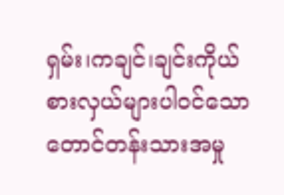ရှမ်း၊ကချင်၊ချင်းကိုယ်စားလှယ်များပါဝင်သော တောင်တန်းသားအမှု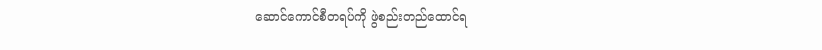ဆောင်ကောင်စီတရပ်ကို ဖွဲစည်းတည်ထောင်ရ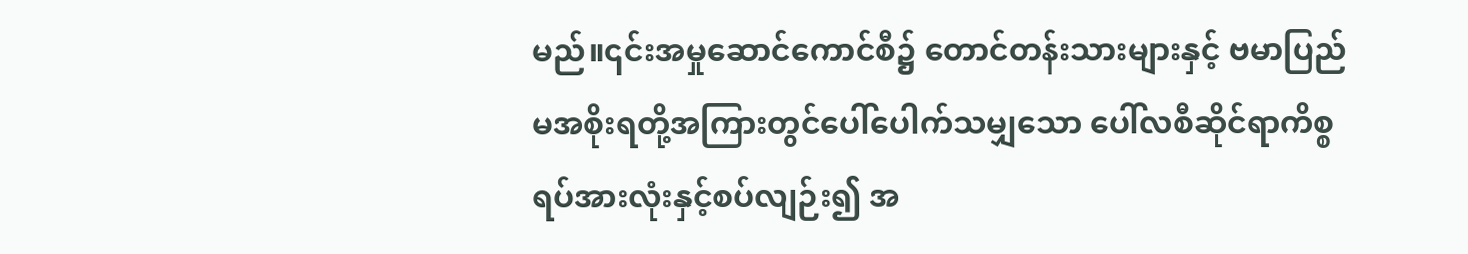မည်။၎င်းအမှုဆောင်ကောင်စီ၌ တောင်တန်းသားများနှင့် ဗမာပြည်မအစိုးရတို့အကြားတွင်ပေါ်ပေါက်သမျှသော ပေါ်လစီဆိုင်ရာကိစ္စရပ်အားလုံးနှင့်စပ်လျဉ်း၍ အ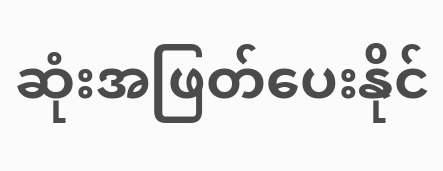ဆုံးအဖြတ်ပေးနိုင်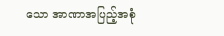သော အာဏာအပြည့်အစုံ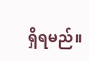ရှိရမည်။